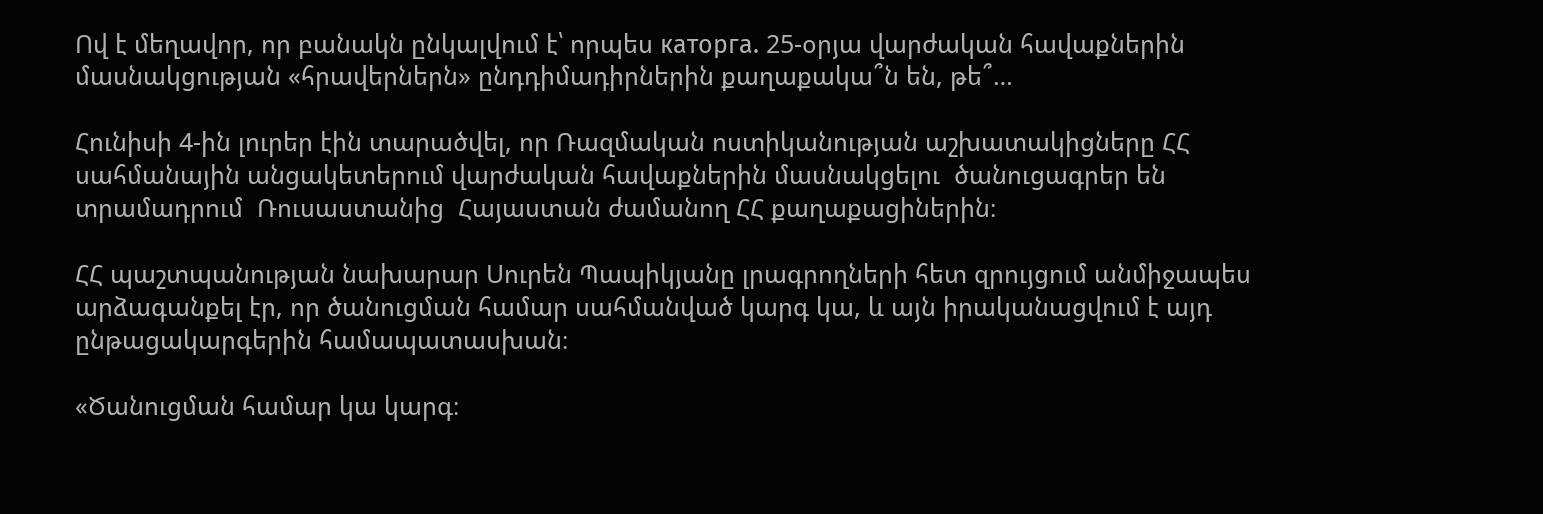Ով է մեղավոր, որ բանակն ընկալվում է՝ որպես каторга. 25-օրյա վարժական հավաքներին մասնակցության «հրավերներն» ընդդիմադիրներին քաղաքակա՞ն են, թե՞…

Հունիսի 4-ին լուրեր էին տարածվել, որ Ռազմական ոստիկանության աշխատակիցները ՀՀ սահմանային անցակետերում վարժական հավաքներին մասնակցելու  ծանուցագրեր են տրամադրում  Ռուսաստանից  Հայաստան ժամանող ՀՀ քաղաքացիներին։

ՀՀ պաշտպանության նախարար Սուրեն Պապիկյանը լրագրողների հետ զրույցում անմիջապես արձագանքել էր, որ ծանուցման համար սահմանված կարգ կա, և այն իրականացվում է այդ ընթացակարգերին համապատասխան։

«Ծանուցման համար կա կարգ։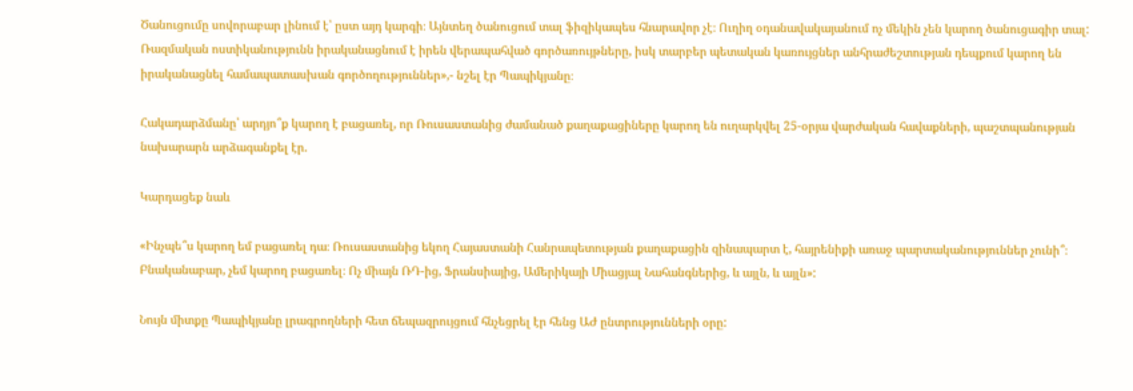Ծանուցումը սովորաբար լինում է՝ ըստ այդ կարգի։ Այնտեղ ծանուցում տալ ֆիզիկապես հնարավոր չէ։ Ուղիղ օդանավակայանում ոչ մեկին չեն կարող ծանուցագիր տալ: Ռազմական ոստիկանությունն իրականացնում է իրեն վերապահված գործառույթները, իսկ տարբեր պետական կառույցներ անհրաժեշտության դեպքում կարող են իրականացնել համապատասխան գործողություններ»,- նշել էր Պապիկյանը։

Հակադարձմանը՝ արդյո՞ք կարող է բացառել, որ Ռուսաստանից ժամանած քաղաքացիները կարող են ուղարկվել 25-օրյա վարժական հավաքների, պաշտպանության նախարարն արձագանքել էր.

Կարդացեք նաև

«Ինչպե՞ս կարող եմ բացառել դա։ Ռուսաստանից եկող Հայաստանի Հանրապետության քաղաքացին զինապարտ է, հայրենիքի առաջ պարտականություններ չունի՞։ Բնականաբար, չեմ կարող բացառել։ Ոչ միայն ՌԴ-ից, Ֆրանսիայից, Ամերիկայի Միացյալ Նահանգներից, և այլն, և այլն»:

Նույն միտքը Պապիկյանը լրագրողների հետ ճեպազրույցում հնչեցրել էր հենց ԱԺ ընտրությունների օրը: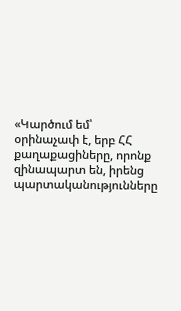«Կարծում եմ՝ օրինաչափ է, երբ ՀՀ քաղաքացիները, որոնք զինապարտ են, իրենց պարտականությունները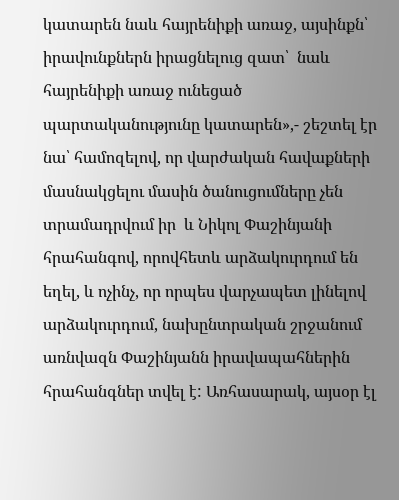կատարեն նաև հայրենիքի առաջ, այսինքն՝ իրավունքներն իրացնելուց զատ՝  նաև հայրենիքի առաջ ունեցած պարտականությունը կատարեն»,- շեշտել էր նա՝ համոզելով, որ վարժական հավաքների մասնակցելու մասին ծանուցումները չեն տրամադրվում իր  և Նիկոլ Փաշինյանի հրահանգով, որովհետև արձակուրդում են եղել, և ոչինչ, որ որպես վարչապետ լինելով արձակուրդում, նախընտրական շրջանում առնվազն Փաշինյանն իրավապահներին հրահանգներ տվել է: Առհասարակ, այսօր էլ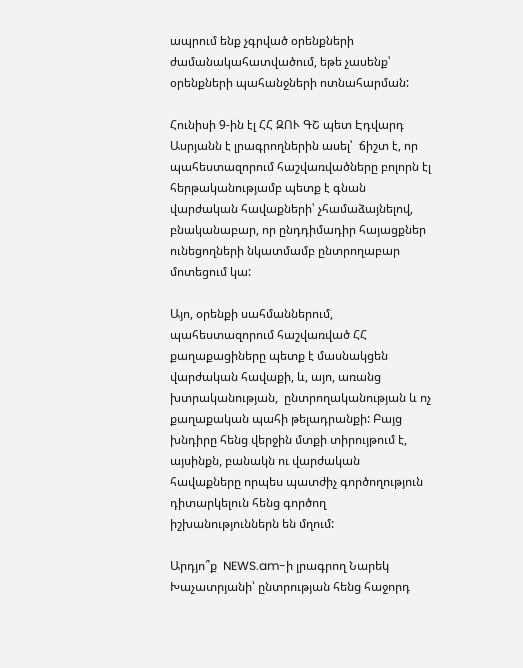ապրում ենք չգրված օրենքների ժամանակահատվածում, եթե չասենք՝ օրենքների պահանջների ոտնահարման:

Հունիսի 9-ին էլ ՀՀ ԶՈՒ ԳՇ պետ Էդվարդ Ասրյանն է լրագրողներին ասել՝  ճիշտ է, որ պահեստազորում հաշվառվածները բոլորն էլ հերթականությամբ պետք է գնան վարժական հավաքների՝ չհամաձայնելով, բնականաբար, որ ընդդիմադիր հայացքներ ունեցողների նկատմամբ ընտրողաբար մոտեցում կա:

Այո, օրենքի սահմաններում, պահեստազորում հաշվառված ՀՀ քաղաքացիները պետք է մասնակցեն վարժական հավաքի, և, այո, առանց խտրականության,  ընտրողականության և ոչ  քաղաքական պահի թելադրանքի: Բայց խնդիրը հենց վերջին մտքի տիրույթում է, այսինքն, բանակն ու վարժական հավաքները որպես պատժիչ գործողություն դիտարկելուն հենց գործող իշխանություններն են մղում:

Արդյո՞ք  NEWS.am-ի լրագրող Նարեկ Խաչատրյանի՝ ընտրության հենց հաջորդ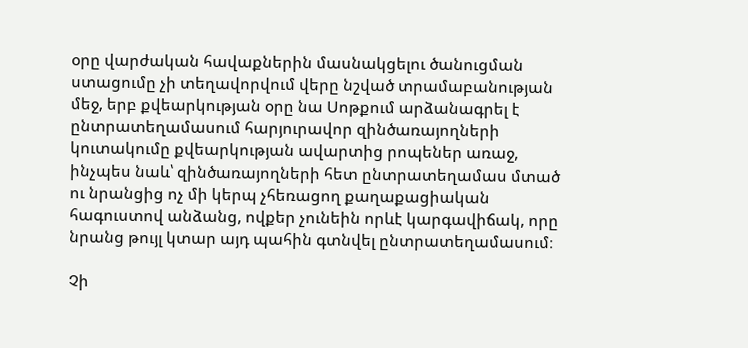օրը վարժական հավաքներին մասնակցելու ծանուցման ստացումը չի տեղավորվում վերը նշված տրամաբանության մեջ, երբ քվեարկության օրը նա Սոթքում արձանագրել է ընտրատեղամասում հարյուրավոր զինծառայողների կուտակումը քվեարկության ավարտից րոպեներ առաջ, ինչպես նաև՝ զինծառայողների հետ ընտրատեղամաս մտած ու նրանցից ոչ մի կերպ չհեռացող քաղաքացիական հագուստով անձանց, ովքեր չունեին որևէ կարգավիճակ, որը նրանց թույլ կտար այդ պահին գտնվել ընտրատեղամասում։

Չի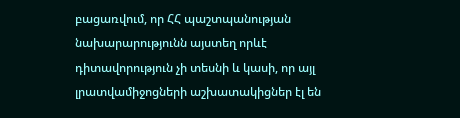բացառվում, որ ՀՀ պաշտպանության նախարարությունն այստեղ որևէ դիտավորություն չի տեսնի և կասի, որ այլ լրատվամիջոցների աշխատակիցներ էլ են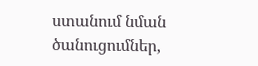ստանում նման ծանուցումներ,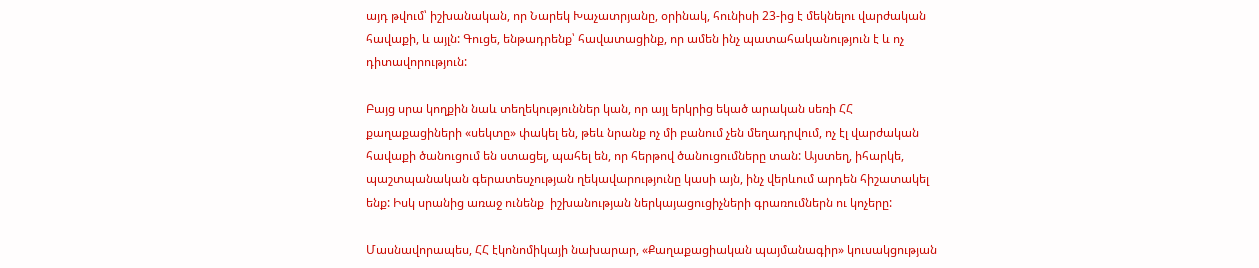այդ թվում՝ իշխանական, որ Նարեկ Խաչատրյանը, օրինակ, հունիսի 23-ից է մեկնելու վարժական հավաքի, և այլն: Գուցե, ենթադրենք՝ հավատացինք, որ ամեն ինչ պատահականություն է և ոչ դիտավորություն:

Բայց սրա կողքին նաև տեղեկություններ կան, որ այլ երկրից եկած արական սեռի ՀՀ քաղաքացիների «սեկտը» փակել են, թեև նրանք ոչ մի բանում չեն մեղադրվում, ոչ էլ վարժական հավաքի ծանուցում են ստացել, պահել են, որ հերթով ծանուցումները տան: Այստեղ, իհարկե, պաշտպանական գերատեսչության ղեկավարությունը կասի այն, ինչ վերևում արդեն հիշատակել ենք: Իսկ սրանից առաջ ունենք  իշխանության ներկայացուցիչների գրառումներն ու կոչերը:

Մասնավորապես, ՀՀ էկոնոմիկայի նախարար, «Քաղաքացիական պայմանագիր» կուսակցության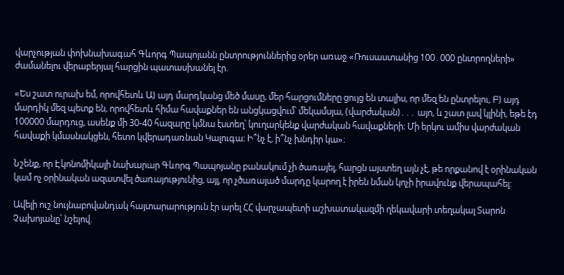վարչության փոխնախագահ Գևորգ Պապոյանն ընտրություններից օրեր առաջ «Ռուսաստանից 100․000 ընտրողների» ժամանելու վերաբերյալ հարցին պատասխանել էր.

«Ես շատ ուրախ եմ, որովհետև Ա) այդ մարդկանց մեծ մասը, մեր հարցումները ցույց են տալիս, որ մեզ են ընտրելու, Բ) այդ մարդիկ մեզ պետք են, որովհետև հիմա հավաքներ են անցկացվում՝ մեկամսյա, (վարժական)․․․ այո, և շատ լավ կլինի, եթե էդ 100000 մարդուց, ասենք մի 30-40 հազարը կմնա էստեղ՝ կուղարկենք վարժական հավաքների։ Մի երկու ամիս վարժական հավաքի կմասնակցեն, հետո կվերադառնան Կալուգա։ Ի՞նչ է, ի՞նչ խնդիր կա»։

Նշենք, որ Էկոնոմիկայի նախարար Գևորգ Պապոյանը բանակում չի ծառայել, հարցն այստեղ այն չէ, թե որքանով է օրինական կամ ոչ օրինական ազատվել ծառայությունից, այլ, որ չծառայած մարդը կարող է իրեն նման կոչի իրավունք վերապահել:

Ավելի ուշ նույնաբովանդակ հայտարարություն էր արել ՀՀ վարչապետի աշխատակազմի ղեկավարի տեղակալ Տարոն Չախոյանը՝ նշելով.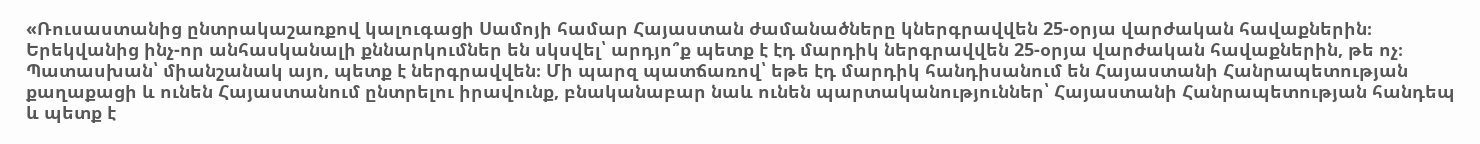«Ռուսաստանից ընտրակաշառքով կալուգացի Սամոյի համար Հայաստան ժամանածները կներգրավվեն 25-օրյա վարժական հավաքներին։ Երեկվանից ինչ-որ անհասկանալի քննարկումներ են սկսվել՝ արդյո՞ք պետք է էդ մարդիկ ներգրավվեն 25-օրյա վարժական հավաքներին, թե ոչ։ Պատասխան՝ միանշանակ այո, պետք է ներգրավվեն։ Մի պարզ պատճառով՝ եթե էդ մարդիկ հանդիսանում են Հայաստանի Հանրապետության քաղաքացի և ունեն Հայաստանում ընտրելու իրավունք, բնականաբար նաև ունեն պարտականություններ՝ Հայաստանի Հանրապետության հանդեպ և պետք է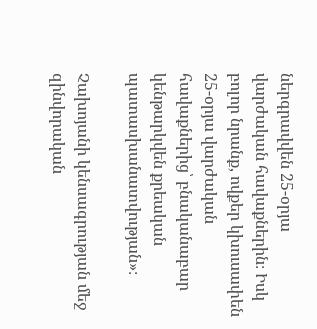ներգրավվեն 25-օրյա վարժական հավաքներին։ Իսկ բոլոր նրանք, ովքեր կխուսափեն 25-օրյա վարժական հավաքներից՝ բնականաբար կենթարկվեն քրեական պատասխանատվության»։

Չախոյանի կենսագրության մեջ զինվորական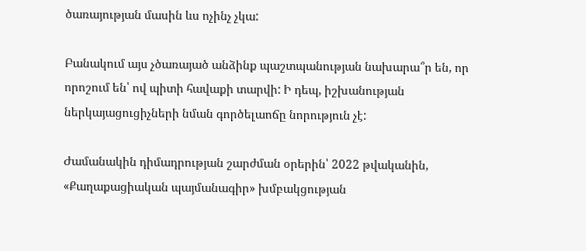ծառայության մասին ևս ոչինչ չկա:

Բանակում այս չծառայած անձինք պաշտպանության նախարա՞ր են, որ որոշում են՝ ով պիտի հավաքի տարվի: Ի դեպ, իշխանության ներկայացուցիչների նման գործելաոճը նորություն չէ:

Ժամանակին դիմադրության շարժման օրերին՝ 2022 թվականին,  «Քաղաքացիական պայմանագիր» խմբակցության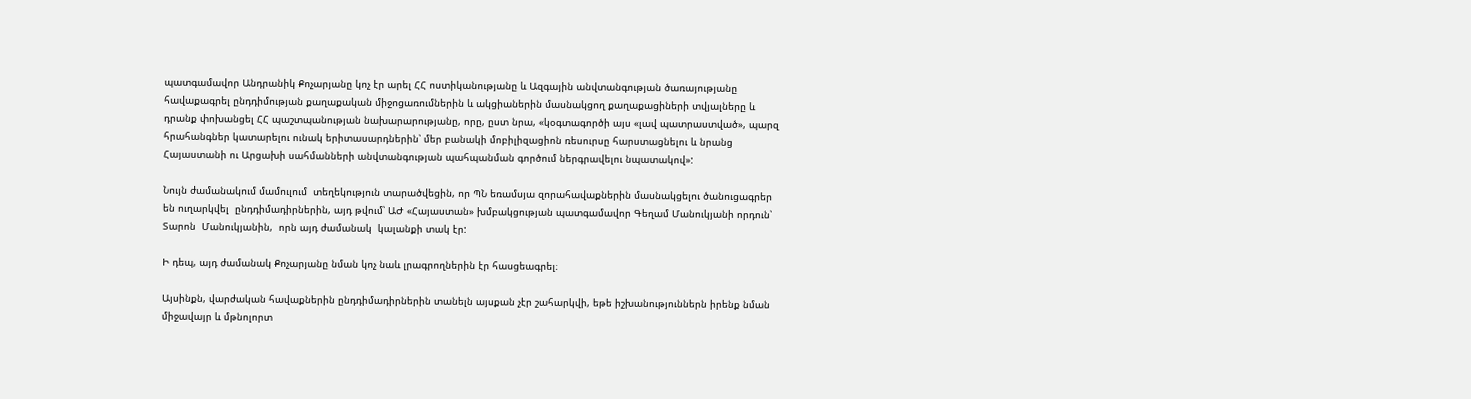պատգամավոր Անդրանիկ Քոչարյանը կոչ էր արել ՀՀ ոստիկանությանը և Ազգային անվտանգության ծառայությանը հավաքագրել ընդդիմության քաղաքական միջոցառումներին և ակցիաներին մասնակցող քաղաքացիների տվյալները և դրանք փոխանցել ՀՀ պաշտպանության նախարարությանը, որը, ըստ նրա, «կօգտագործի այս «լավ պատրաստված», պարզ հրահանգներ կատարելու ունակ երիտասարդներին՝ մեր բանակի մոբիլիզացիոն ռեսուրսը հարստացնելու և նրանց Հայաստանի ու Արցախի սահմանների անվտանգության պահպանման գործում ներգրավելու նպատակով»:

Նույն ժամանակում մամուլում  տեղեկություն տարածվեցին, որ ՊՆ եռամսյա զորահավաքներին մասնակցելու ծանուցագրեր են ուղարկվել  ընդդիմադիրներին, այդ թվում՝ ԱԺ «Հայաստան» խմբակցության պատգամավոր Գեղամ Մանուկյանի որդուն՝ Տարոն  Մանուկյանին,  որն այդ ժամանակ  կալանքի տակ էր:

Ի դեպ, այդ ժամանակ Քոչարյանը նման կոչ նաև լրագրողներին էր հասցեագրել։

Այսինքն, վարժական հավաքներին ընդդիմադիրներին տանելն այսքան չէր շահարկվի, եթե իշխանություններն իրենք նման միջավայր և մթնոլորտ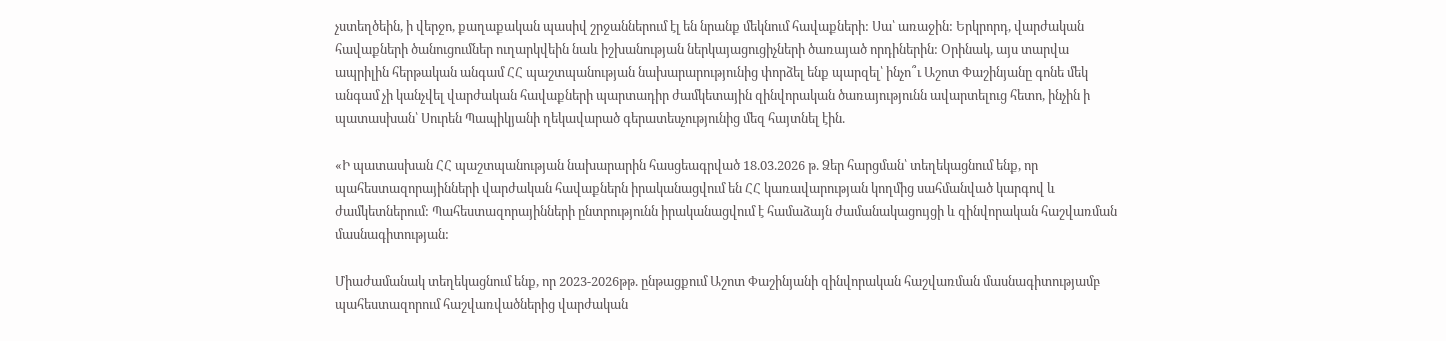չստեղծեին, ի վերջո, քաղաքական պասիվ շրջաններում էլ են նրանք մեկնում հավաքների: Սա՝ առաջին: Երկրորդ, վարժական հավաքների ծանուցումներ ուղարկվեին նաև իշխանության ներկայացուցիչների ծառայած որդիներին: Օրինակ, այս տարվա ապրիլին հերթական անգամ ՀՀ պաշտպանության նախարարությունից փորձել ենք պարզել՝ ինչո՞ւ Աշոտ Փաշինյանը գոնե մեկ անգամ չի կանչվել վարժական հավաքների պարտադիր ժամկետային զինվորական ծառայությունն ավարտելուց հետո, ինչին ի պատասխան՝ Սուրեն Պապիկյանի ղեկավարած գերատեսչությունից մեզ հայտնել էին.

«Ի պատասխան ՀՀ պաշտպանության նախարարին հասցեագրված 18.03.2026 թ. Ձեր հարցման՝ տեղեկացնում ենք, որ պահեստազորայինների վարժական հավաքներն իրականացվում են ՀՀ կառավարության կողմից սահմանված կարգով և ժամկետներում: Պահեստազորայինների ընտրությունն իրականացվում է համաձայն ժամանակացույցի և զինվորական հաշվառման մասնագիտության:

Միաժամանակ տեղեկացնում ենք, որ 2023-2026թթ. ընթացքում Աշոտ Փաշինյանի զինվորական հաշվառման մասնագիտությամբ պահեստազորում հաշվառվածներից վարժական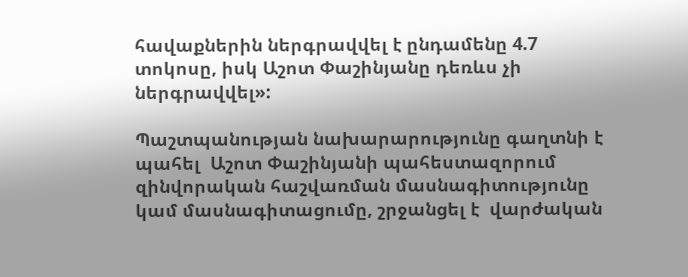հավաքներին ներգրավվել է ընդամենը 4.7 տոկոսը, իսկ Աշոտ Փաշինյանը դեռևս չի ներգրավվել»:

Պաշտպանության նախարարությունը գաղտնի է պահել  Աշոտ Փաշինյանի պահեստազորում զինվորական հաշվառման մասնագիտությունը կամ մասնագիտացումը, շրջանցել է  վարժական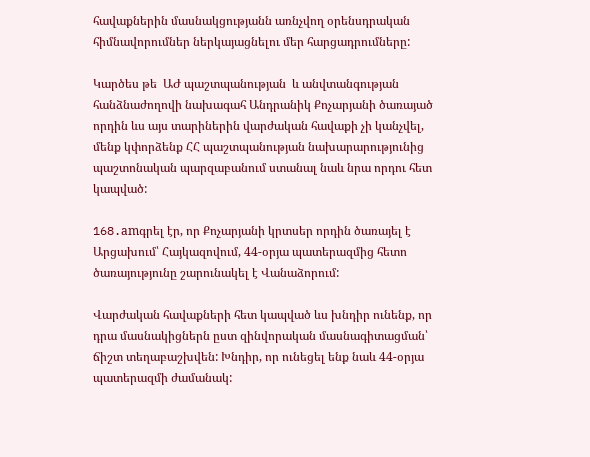հավաքներին մասնակցությանն առնչվող օրենսդրական հիմնավորումներ ներկայացնելու մեր հարցադրումները:

Կարծես թե  ԱԺ պաշտպանության  և անվտանգության հանձնաժողովի նախագահ Անդրանիկ Քոչարյանի ծառայած որդին ևս այս տարիներին վարժական հավաքի չի կանչվել, մենք կփորձենք ՀՀ պաշտպանության նախարարությունից պաշտոնական պարզաբանում ստանալ նաև նրա որդու հետ կապված:

168.amգրել էր, որ Քոչարյանի կրտսեր որդին ծառայել է Արցախում՝ Հայկազովում, 44-օրյա պատերազմից հետո ծառայությունը շարունակել է Վանաձորում:

Վարժական հավաքների հետ կապված ևս խնդիր ունենք, որ դրա մասնակիցներն ըստ զինվորական մասնագիտացման՝ ճիշտ տեղաբաշխվեն: Խնդիր, որ ունեցել ենք նաև 44-օրյա պատերազմի ժամանակ: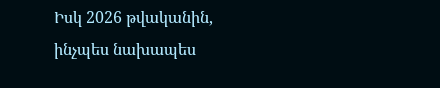Իսկ 2026 թվականին, ինչպես նախապես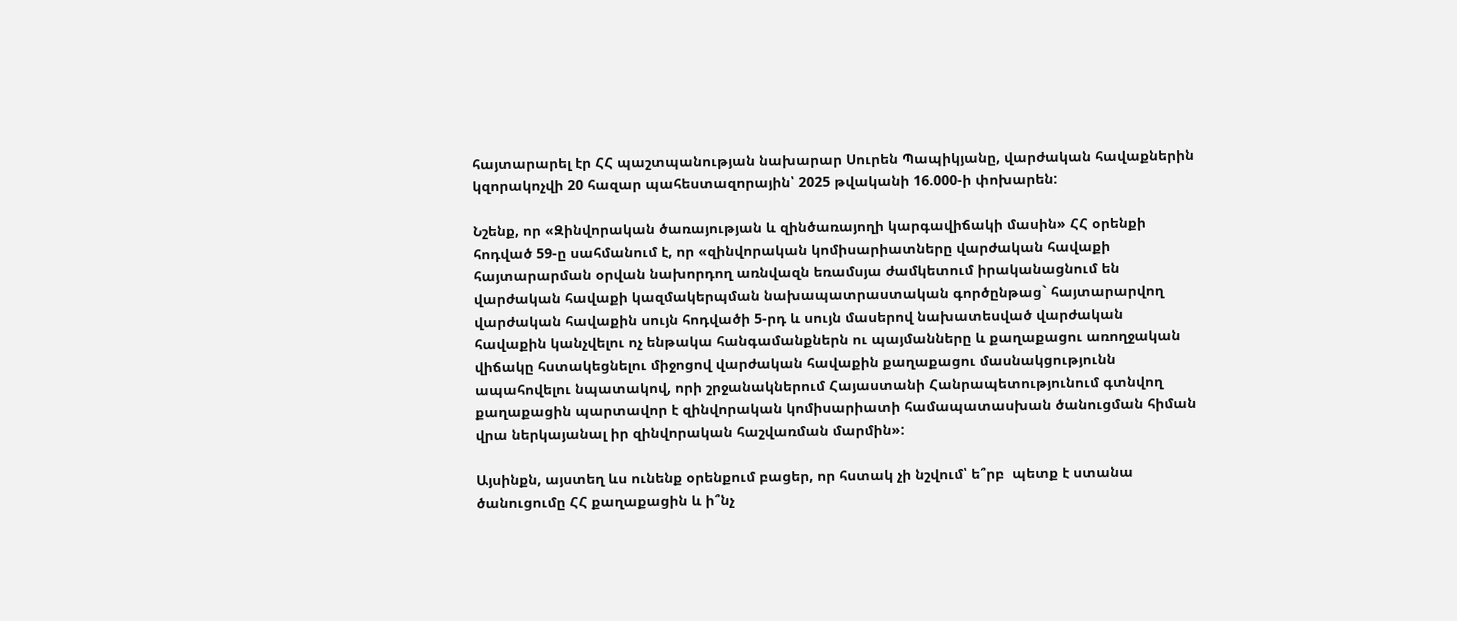հայտարարել էր ՀՀ պաշտպանության նախարար Սուրեն Պապիկյանը, վարժական հավաքներին կզորակոչվի 20 հազար պահեստազորային՝ 2025 թվականի 16.000-ի փոխարեն:

Նշենք, որ «Զինվորական ծառայության և զինծառայողի կարգավիճակի մասին» ՀՀ օրենքի հոդված 59-ը սահմանում է, որ «զինվորական կոմիսարիատները վարժական հավաքի հայտարարման օրվան նախորդող առնվազն եռամսյա ժամկետում իրականացնում են վարժական հավաքի կազմակերպման նախապատրաստական գործընթաց` հայտարարվող վարժական հավաքին սույն հոդվածի 5-րդ և սույն մասերով նախատեսված վարժական հավաքին կանչվելու ոչ ենթակա հանգամանքներն ու պայմանները և քաղաքացու առողջական վիճակը հստակեցնելու միջոցով վարժական հավաքին քաղաքացու մասնակցությունն ապահովելու նպատակով, որի շրջանակներում Հայաստանի Հանրապետությունում գտնվող քաղաքացին պարտավոր է զինվորական կոմիսարիատի համապատասխան ծանուցման հիման վրա ներկայանալ իր զինվորական հաշվառման մարմին»:

Այսինքն, այստեղ ևս ունենք օրենքում բացեր, որ հստակ չի նշվում՝ ե՞րբ  պետք է ստանա ծանուցումը ՀՀ քաղաքացին և ի՞նչ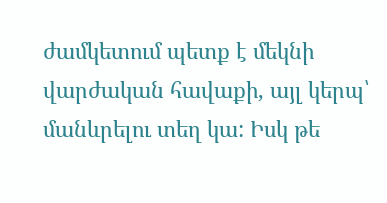ժամկետում պետք է մեկնի վարժական հավաքի, այլ կերպ՝ մանևրելու տեղ կա: Իսկ թե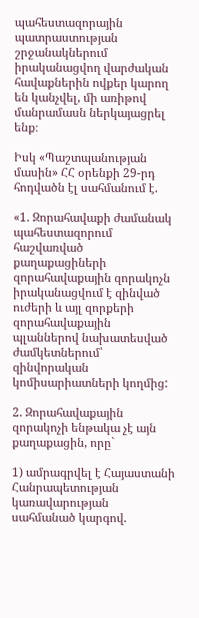պահեստազորային պատրաստության շրջանակներում իրականացվող վարժական հավաքներին ովքեր կարող են կանչվել, մի առիթով մանրամասն ներկայացրել ենք։

Իսկ «Պաշտպանության մասին» ՀՀ օրենքի 29-րդ հոդվածն էլ սահմանում է.

«1. Զորահավաքի ժամանակ պահեստազորում հաշվառված քաղաքացիների զորահավաքային զորակոչն իրականացվում է զինված ուժերի և այլ զորքերի զորահավաքային պլաններով նախատեսված ժամկետներում՝ զինվորական կոմիսարիատների կողմից:

2. Զորահավաքային զորակոչի ենթակա չէ այն քաղաքացին, որը`

1) ամրագրվել է Հայաստանի Հանրապետության կառավարության սահմանած կարգով.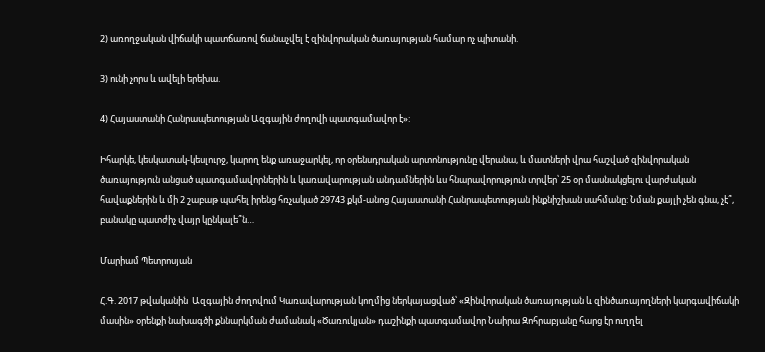2) առողջական վիճակի պատճառով ճանաչվել է զինվորական ծառայության համար ոչ պիտանի.

3) ունի չորս և ավելի երեխա.

4) Հայաստանի Հանրապետության Ազգային ժողովի պատգամավոր է»:

Իհարկե, կեսկատակ-կեսլուրջ, կարող ենք առաջարկել, որ օրենսդրական արտոնությունը վերանա, և մատների վրա հաշված զինվորական ծառայություն անցած պատգամավորներին և կառավարության անդամներին ևս հնարավորություն տրվեր՝ 25 օր մասնակցելու վարժական հավաքներին և մի 2 շաբաթ պահել իրենց հռչակած 29743 քկմ-անոց Հայաստանի Հանրապետության ինքնիշխան սահմանը: Նման քայլի չեն գնա, չէ՞, բանակը պատժիչ վայր կընկալե՞ն…

Մարիամ Պետրոսյան

Հ.Գ. 2017 թվականին  Ազգային ժողովում Կառավարության կողմից ներկայացված՝ «Զինվորական ծառայության և զինծառայողների կարգավիճակի մասին» օրենքի նախագծի քննարկման ժամանակ «Ծառուկյան» դաշինքի պատգամավոր Նաիրա Զոհրաբյանը հարց էր ուղղել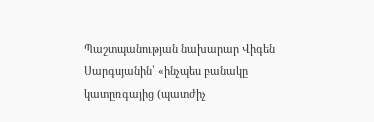Պաշտպանության նախարար Վիգեն Սարգսյանին՝ «ինչպես բանակը կատըռգայից (պատժիչ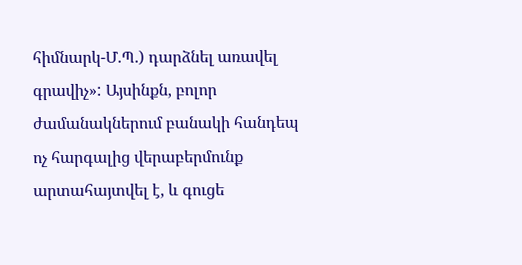հիմնարկ-Մ.Պ.) դարձնել առավել գրավիչ»: Այսինքն, բոլոր ժամանակներում բանակի հանդեպ ոչ հարգալից վերաբերմունք արտահայտվել է, և գուցե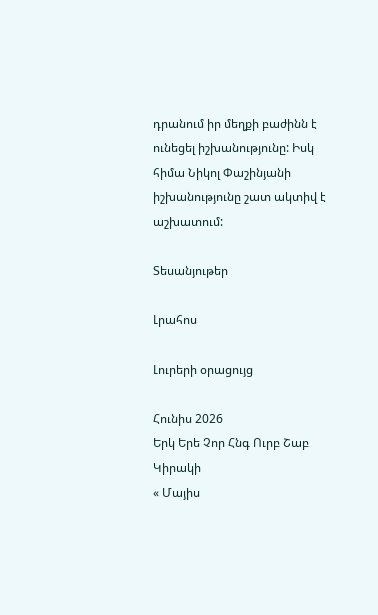դրանում իր մեղքի բաժինն է ունեցել իշխանությունը: Իսկ հիմա Նիկոլ Փաշինյանի իշխանությունը շատ ակտիվ է աշխատում:

Տեսանյութեր

Լրահոս

Լուրերի օրացույց

Հունիս 2026
Երկ Երե Չոր Հնգ Ուրբ Շաբ Կիրակի
« Մայիս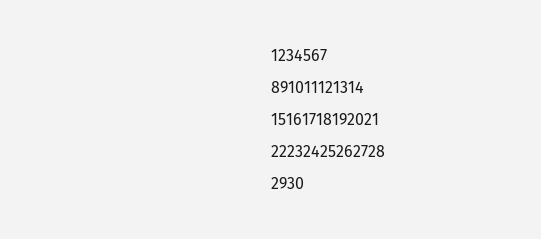1234567
891011121314
15161718192021
22232425262728
2930